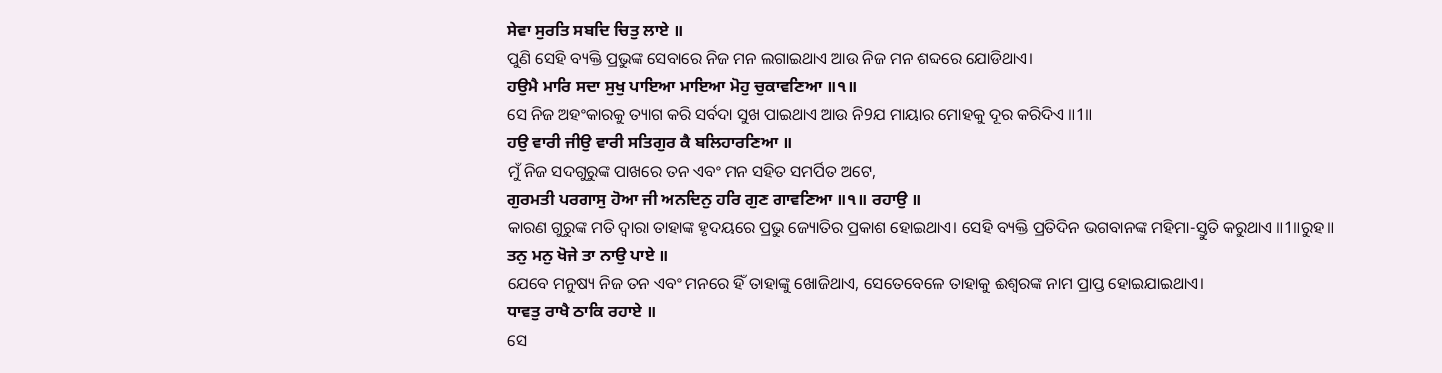ਸੇਵਾ ਸੁਰਤਿ ਸਬਦਿ ਚਿਤੁ ਲਾਏ ॥
ପୁଣି ସେହି ବ୍ୟକ୍ତି ପ୍ରଭୁଙ୍କ ସେବାରେ ନିଜ ମନ ଲଗାଇଥାଏ ଆଉ ନିଜ ମନ ଶବ୍ଦରେ ଯୋଡିଥାଏ।
ਹਉਮੈ ਮਾਰਿ ਸਦਾ ਸੁਖੁ ਪਾਇਆ ਮਾਇਆ ਮੋਹੁ ਚੁਕਾਵਣਿਆ ॥੧॥
ସେ ନିଜ ଅହଂକାରକୁ ତ୍ୟାଗ କରି ସର୍ବଦା ସୁଖ ପାଇଥାଏ ଆଉ ନି9ଯ ମାୟାର ମୋହକୁ ଦୂର କରିଦିଏ ॥1॥
ਹਉ ਵਾਰੀ ਜੀਉ ਵਾਰੀ ਸਤਿਗੁਰ ਕੈ ਬਲਿਹਾਰਣਿਆ ॥
ମୁଁ ନିଜ ସଦଗୁରୁଙ୍କ ପାଖରେ ତନ ଏବଂ ମନ ସହିତ ସମର୍ପିତ ଅଟେ,
ਗੁਰਮਤੀ ਪਰਗਾਸੁ ਹੋਆ ਜੀ ਅਨਦਿਨੁ ਹਰਿ ਗੁਣ ਗਾਵਣਿਆ ॥੧॥ ਰਹਾਉ ॥
କାରଣ ଗୁରୁଙ୍କ ମତି ଦ୍ଵାରା ତାହାଙ୍କ ହୃଦୟରେ ପ୍ରଭୁ ଜ୍ୟୋତିର ପ୍ରକାଶ ହୋଇଥାଏ। ସେହି ବ୍ୟକ୍ତି ପ୍ରତିଦିନ ଭଗବାନଙ୍କ ମହିମା-ସ୍ତୁତି କରୁଥାଏ ॥1॥ରୁହ॥
ਤਨੁ ਮਨੁ ਖੋਜੇ ਤਾ ਨਾਉ ਪਾਏ ॥
ଯେବେ ମନୁଷ୍ୟ ନିଜ ତନ ଏବଂ ମନରେ ହିଁ ତାହାଙ୍କୁ ଖୋଜିଥାଏ, ସେତେବେଳେ ତାହାକୁ ଈଶ୍ଵରଙ୍କ ନାମ ପ୍ରାପ୍ତ ହୋଇଯାଇଥାଏ।
ਧਾਵਤੁ ਰਾਖੈ ਠਾਕਿ ਰਹਾਏ ॥
ସେ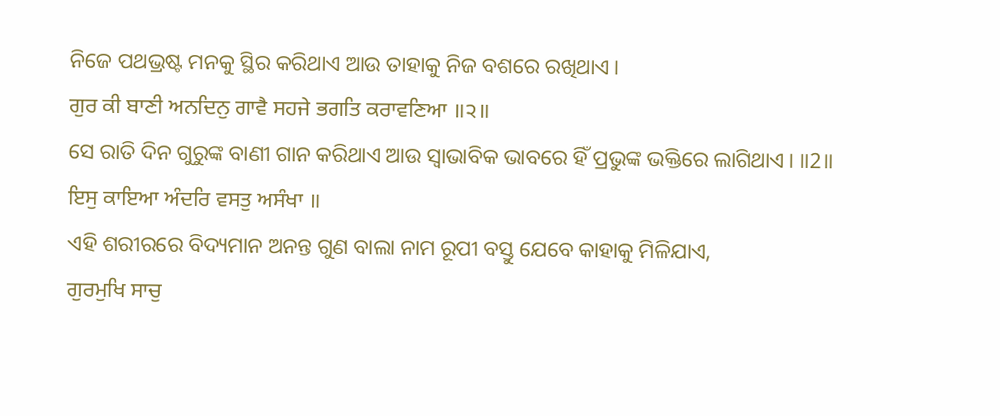ନିଜେ ପଥଭ୍ରଷ୍ଟ ମନକୁ ସ୍ଥିର କରିଥାଏ ଆଉ ତାହାକୁ ନିଜ ବଶରେ ରଖିଥାଏ।
ਗੁਰ ਕੀ ਬਾਣੀ ਅਨਦਿਨੁ ਗਾਵੈ ਸਹਜੇ ਭਗਤਿ ਕਰਾਵਣਿਆ ॥੨॥
ସେ ରାତି ଦିନ ଗୁରୁଙ୍କ ବାଣୀ ଗାନ କରିଥାଏ ଆଉ ସ୍ଵାଭାବିକ ଭାବରେ ହିଁ ପ୍ରଭୁଙ୍କ ଭକ୍ତିରେ ଲାଗିଥାଏ। ॥2॥
ਇਸੁ ਕਾਇਆ ਅੰਦਰਿ ਵਸਤੁ ਅਸੰਖਾ ॥
ଏହି ଶରୀରରେ ବିଦ୍ୟମାନ ଅନନ୍ତ ଗୁଣ ବାଲା ନାମ ରୂପୀ ବସ୍ତୁ ଯେବେ କାହାକୁ ମିଳିଯାଏ,
ਗੁਰਮੁਖਿ ਸਾਚੁ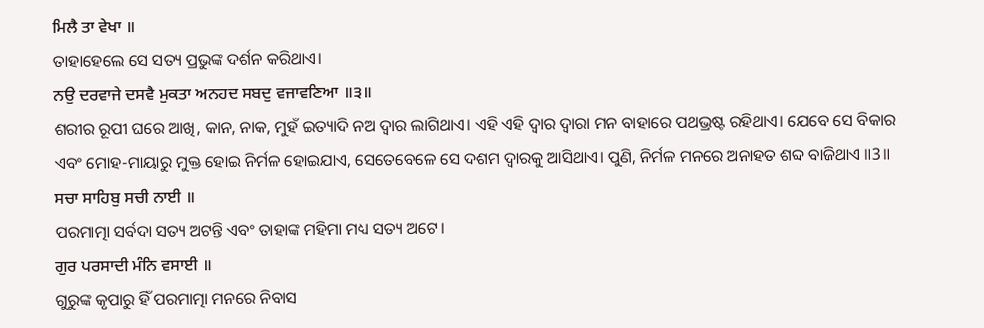ਮਿਲੈ ਤਾ ਵੇਖਾ ॥
ତାହାହେଲେ ସେ ସତ୍ୟ ପ୍ରଭୁଙ୍କ ଦର୍ଶନ କରିଥାଏ।
ਨਉ ਦਰਵਾਜੇ ਦਸਵੈ ਮੁਕਤਾ ਅਨਹਦ ਸਬਦੁ ਵਜਾਵਣਿਆ ॥੩॥
ଶରୀର ରୂପୀ ଘରେ ଆଖି, କାନ, ନାକ, ମୁହଁ ଇତ୍ୟାଦି ନଅ ଦ୍ଵାର ଲାଗିଥାଏ। ଏହି ଏହି ଦ୍ଵାର ଦ୍ଵାରା ମନ ବାହାରେ ପଥଭ୍ରଷ୍ଟ ରହିଥାଏ। ଯେବେ ସେ ବିକାର ଏବଂ ମୋହ-ମାୟାରୁ ମୁକ୍ତ ହୋଇ ନିର୍ମଳ ହୋଇଯାଏ, ସେତେବେଳେ ସେ ଦଶମ ଦ୍ଵାରକୁ ଆସିଥାଏ। ପୁଣି, ନିର୍ମଳ ମନରେ ଅନାହତ ଶବ୍ଦ ବାଜିଥାଏ ॥3॥
ਸਚਾ ਸਾਹਿਬੁ ਸਚੀ ਨਾਈ ॥
ପରମାତ୍ମା ସର୍ବଦା ସତ୍ୟ ଅଟନ୍ତି ଏବଂ ତାହାଙ୍କ ମହିମା ମଧ୍ୟ ସତ୍ୟ ଅଟେ।
ਗੁਰ ਪਰਸਾਦੀ ਮੰਨਿ ਵਸਾਈ ॥
ଗୁରୁଙ୍କ କୃପାରୁ ହିଁ ପରମାତ୍ମା ମନରେ ନିବାସ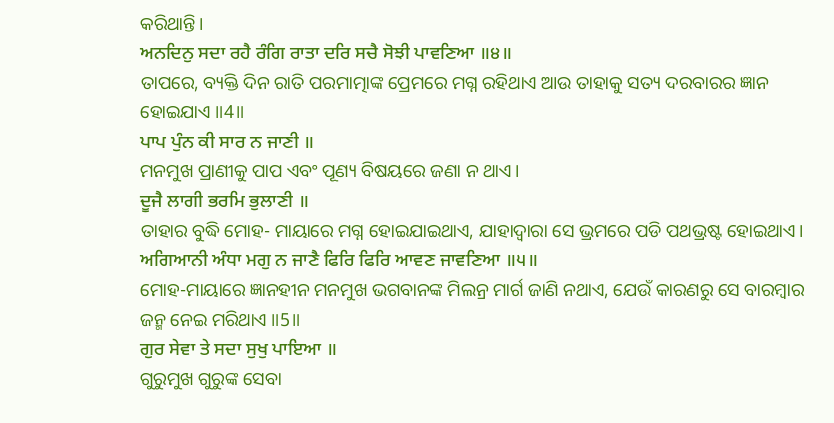କରିଥାନ୍ତି।
ਅਨਦਿਨੁ ਸਦਾ ਰਹੈ ਰੰਗਿ ਰਾਤਾ ਦਰਿ ਸਚੈ ਸੋਝੀ ਪਾਵਣਿਆ ॥੪॥
ତାପରେ, ବ୍ୟକ୍ତି ଦିନ ରାତି ପରମାତ୍ମାଙ୍କ ପ୍ରେମରେ ମଗ୍ନ ରହିଥାଏ ଆଉ ତାହାକୁ ସତ୍ୟ ଦରବାରର ଜ୍ଞାନ ହୋଇଯାଏ ॥4॥
ਪਾਪ ਪੁੰਨ ਕੀ ਸਾਰ ਨ ਜਾਣੀ ॥
ମନମୁଖ ପ୍ରାଣୀକୁ ପାପ ଏବଂ ପୂଣ୍ୟ ବିଷୟରେ ଜଣା ନ ଥାଏ।
ਦੂਜੈ ਲਾਗੀ ਭਰਮਿ ਭੁਲਾਣੀ ॥
ତାହାର ବୁଦ୍ଧି ମୋହ- ମାୟାରେ ମଗ୍ନ ହୋଇଯାଇଥାଏ, ଯାହାଦ୍ୱାରା ସେ ଭ୍ରମରେ ପଡି ପଥଭ୍ରଷ୍ଟ ହୋଇଥାଏ।
ਅਗਿਆਨੀ ਅੰਧਾ ਮਗੁ ਨ ਜਾਣੈ ਫਿਰਿ ਫਿਰਿ ਆਵਣ ਜਾਵਣਿਆ ॥੫॥
ମୋହ-ମାୟାରେ ଜ୍ଞାନହୀନ ମନମୁଖ ଭଗବାନଙ୍କ ମିଲନ୍ର ମାର୍ଗ ଜାଣି ନଥାଏ, ଯେଉଁ କାରଣରୁ ସେ ବାରମ୍ବାର ଜନ୍ମ ନେଇ ମରିଥାଏ ॥5॥
ਗੁਰ ਸੇਵਾ ਤੇ ਸਦਾ ਸੁਖੁ ਪਾਇਆ ॥
ଗୁରୁମୁଖ ଗୁରୁଙ୍କ ସେବା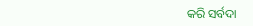କରି ସର୍ବଦା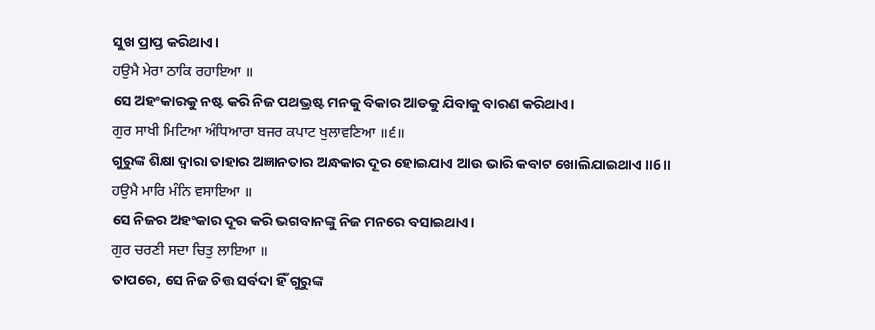ସୁଖ ପ୍ରାପ୍ତ କରିଥାଏ।
ਹਉਮੈ ਮੇਰਾ ਠਾਕਿ ਰਹਾਇਆ ॥
ସେ ଅହଂକାରକୁ ନଷ୍ଟ କରି ନିଜ ପଥଭ୍ରଷ୍ଟ ମନକୁ ବିକାର ଆଡକୁ ଯିବାକୁ ବାରଣ କରିଥାଏ।
ਗੁਰ ਸਾਖੀ ਮਿਟਿਆ ਅੰਧਿਆਰਾ ਬਜਰ ਕਪਾਟ ਖੁਲਾਵਣਿਆ ॥੬॥
ଗୁରୁଙ୍କ ଶିକ୍ଷା ଦ୍ଵାରା ତାହାର ଅଜ୍ଞାନତାର ଅନ୍ଧକାର ଦୂର ହୋଇଯାଏ ଆଉ ଭାରି କବାଟ ଖୋଲିଯାଇଥାଏ ॥6॥
ਹਉਮੈ ਮਾਰਿ ਮੰਨਿ ਵਸਾਇਆ ॥
ସେ ନିଜର ଅହଂକାର ଦୂର କରି ଭଗବାନଙ୍କୁ ନିଜ ମନରେ ବସାଇଥାଏ।
ਗੁਰ ਚਰਣੀ ਸਦਾ ਚਿਤੁ ਲਾਇਆ ॥
ତାପରେ, ସେ ନିଜ ଚିତ୍ତ ସର୍ବଦା ହିଁ ଗୁରୁଙ୍କ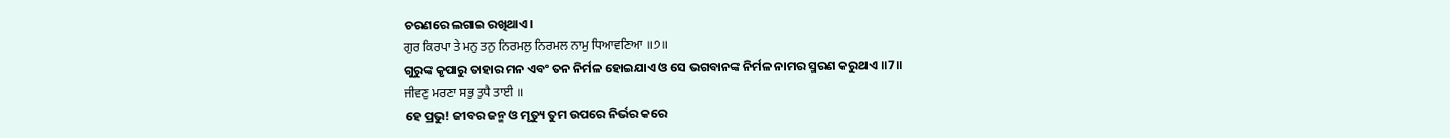ଚରଣରେ ଲଗାଇ ରଖିଥାଏ।
ਗੁਰ ਕਿਰਪਾ ਤੇ ਮਨੁ ਤਨੁ ਨਿਰਮਲੁ ਨਿਰਮਲ ਨਾਮੁ ਧਿਆਵਣਿਆ ॥੭॥
ଗୁରୁଙ୍କ କୃପାରୁ ତାହାର ମନ ଏବଂ ତନ ନିର୍ମଳ ହୋଇଯାଏ ଓ ସେ ଭଗବାନଙ୍କ ନିର୍ମଳ ନାମର ସ୍ମରଣ କରୁଥାଏ ॥7॥
ਜੀਵਣੁ ਮਰਣਾ ਸਭੁ ਤੁਧੈ ਤਾਈ ॥
ହେ ପ୍ରଭୁ! ଜୀବର ଜନ୍ମ ଓ ମୃତ୍ୟୁ ତୁମ ଉପରେ ନିର୍ଭର କରେ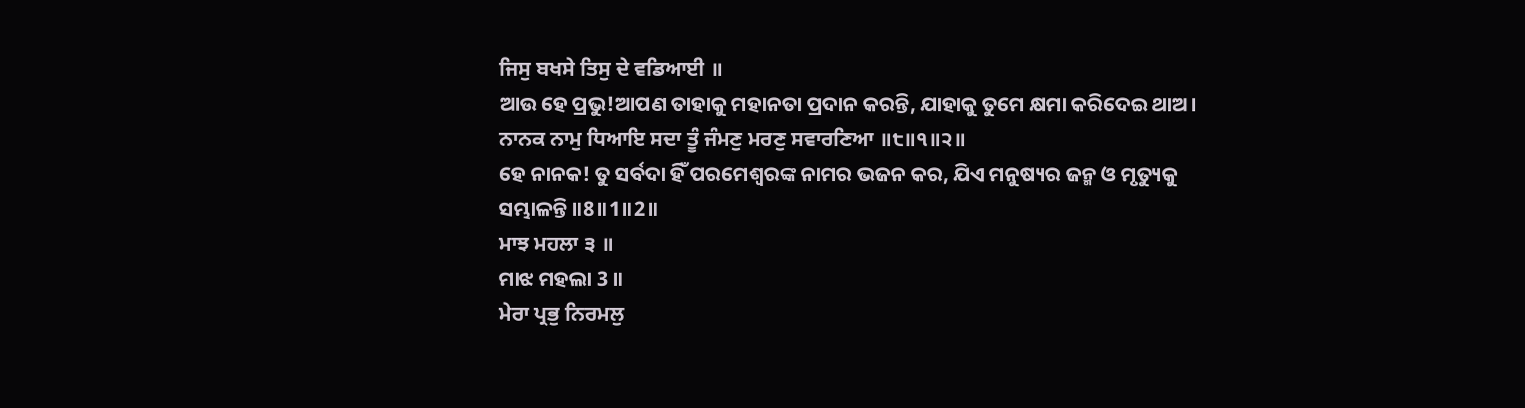ਜਿਸੁ ਬਖਸੇ ਤਿਸੁ ਦੇ ਵਡਿਆਈ ॥
ଆଉ ହେ ପ୍ରଭୁ!ଆପଣ ତାହାକୁ ମହାନତା ପ୍ରଦାନ କରନ୍ତି, ଯାହାକୁ ତୁମେ କ୍ଷମା କରିଦେଇ ଥାଅ।
ਨਾਨਕ ਨਾਮੁ ਧਿਆਇ ਸਦਾ ਤੂੰ ਜੰਮਣੁ ਮਰਣੁ ਸਵਾਰਣਿਆ ॥੮॥੧॥੨॥
ହେ ନାନକ! ତୁ ସର୍ବଦା ହିଁ ପରମେଶ୍ଵରଙ୍କ ନାମର ଭଜନ କର, ଯିଏ ମନୁଷ୍ୟର ଜନ୍ମ ଓ ମୃତ୍ୟୁକୁ ସମ୍ଭାଳନ୍ତି ॥8॥1॥2॥
ਮਾਝ ਮਹਲਾ ੩ ॥
ମାଝ ମହଲା 3 ॥
ਮੇਰਾ ਪ੍ਰਭੁ ਨਿਰਮਲੁ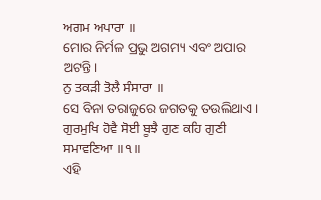ਅਗਮ ਅਪਾਰਾ ॥
ମୋର ନିର୍ମଳ ପ୍ରଭୁ ଅଗମ୍ୟ ଏବଂ ଅପାର ଅଟନ୍ତି।
ਨੁ ਤਕੜੀ ਤੋਲੈ ਸੰਸਾਰਾ ॥
ସେ ବିନା ତରାଜୁରେ ଜଗତକୁ ତଉଲିଥାଏ।
ਗੁਰਮੁਖਿ ਹੋਵੈ ਸੋਈ ਬੂਝੈ ਗੁਣ ਕਹਿ ਗੁਣੀ ਸਮਾਵਣਿਆ ॥੧॥
ଏହି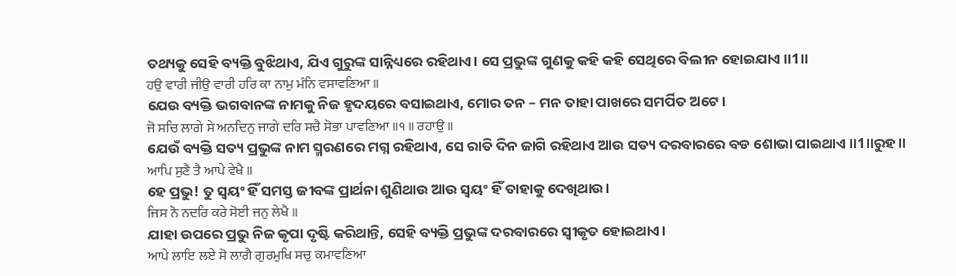ତଥ୍ୟକୁ ସେହି ବ୍ୟକ୍ତି ବୁଝିଥାଏ, ଯିଏ ଗୁରୁଙ୍କ ସାନ୍ନିଧ୍ୟରେ ରହିଥାଏ। ସେ ପ୍ରଭୁଙ୍କ ଗୁଣକୁ କହି କହି ସେଥିରେ ବିଲୀନ ହୋଇଯାଏ ॥1॥
ਹਉ ਵਾਰੀ ਜੀਉ ਵਾਰੀ ਹਰਿ ਕਾ ਨਾਮੁ ਮੰਨਿ ਵਸਾਵਣਿਆ ॥
ଯେଉ ବ୍ୟକ୍ତି ଭଗବାନଙ୍କ ନାମକୁ ନିଜ ହୃଦୟରେ ବସାଇଥାଏ, ମୋର ତନ – ମନ ତାହା ପାଖରେ ସମର୍ପିତ ଅଟେ।
ਜੋ ਸਚਿ ਲਾਗੇ ਸੇ ਅਨਦਿਨੁ ਜਾਗੇ ਦਰਿ ਸਚੈ ਸੋਭਾ ਪਾਵਣਿਆ ॥੧॥ ਰਹਾਉ ॥
ଯେଉଁ ବ୍ୟକ୍ତି ସତ୍ୟ ପ୍ରଭୁଙ୍କ ନାମ ସ୍ମରଣରେ ମଗ୍ନ ରହିଥାଏ, ସେ ରାତି ଦିନ ଜାଗି ରହିଥାଏ ଆଉ ସତ୍ୟ ଦରବାରରେ ବଡ ଶୋଭା ପାଇଥାଏ ॥1॥ରୁହ॥
ਆਪਿ ਸੁਣੈ ਤੈ ਆਪੇ ਵੇਖੈ ॥
ହେ ପ୍ରଭୁ! ତୁ ସ୍ଵୟଂ ହିଁ ସମସ୍ତ ଜୀବଙ୍କ ପ୍ରାର୍ଥନା ଶୁଣିଥାଉ ଆଉ ସ୍ଵୟଂ ହିଁ ତାହାକୁ ଦେଖିଥାଉ।
ਜਿਸ ਨੋ ਨਦਰਿ ਕਰੇ ਸੋਈ ਜਨੁ ਲੇਖੈ ॥
ଯାହା ଉପରେ ପ୍ରଭୁ ନିଜ କୃପା ଦୃଷ୍ଟି କରିଥାନ୍ତି, ସେହି ବ୍ୟକ୍ତି ପ୍ରଭୁଙ୍କ ଦରବାରରେ ସ୍ଵୀକୃତ ହୋଇଥାଏ।
ਆਪੇ ਲਾਇ ਲਏ ਸੋ ਲਾਗੈ ਗੁਰਮੁਖਿ ਸਚੁ ਕਮਾਵਣਿਆ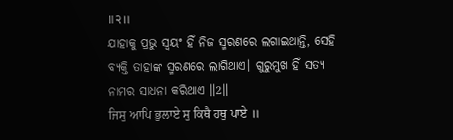॥੨॥
ଯାହାକୁ ପ୍ରଭୁ ସ୍ଵୟଂ ହିଁ ନିଜ ସ୍ମରଣରେ ଲଗାଇଥାନ୍ତି, ସେହି ବ୍ୟକ୍ତି ତାହାଙ୍କ ସ୍ମରଣରେ ଲାଗିଥାଏ। ଗୁରୁମୁଖ ହିଁ ସତ୍ୟ ନାମର ସାଧନା କରିଥାଏ ॥2॥
ਜਿਸੁ ਆਪਿ ਭੁਲਾਏ ਸੁ ਕਿਥੈ ਹਥੁ ਪਾਏ ॥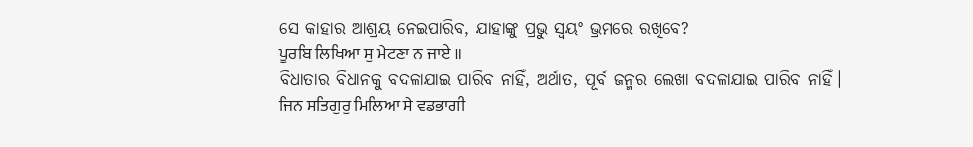ସେ କାହାର ଆଶ୍ରୟ ନେଇପାରିବ, ଯାହାଙ୍କୁ ପ୍ରଭୁ ସ୍ଵୟଂ ଭ୍ରମରେ ରଖିବେ?
ਪੂਰਬਿ ਲਿਖਿਆ ਸੁ ਮੇਟਣਾ ਨ ਜਾਏ ॥
ବିଧାତାର ବିଧାନକୁ ବଦଳାଯାଇ ପାରିବ ନାହିଁ, ଅର୍ଥାତ, ପୂର୍ବ ଜନ୍ମର ଲେଖା ବଦଳାଯାଇ ପାରିବ ନାହିଁ।
ਜਿਨ ਸਤਿਗੁਰੁ ਮਿਲਿਆ ਸੇ ਵਡਭਾਗੀ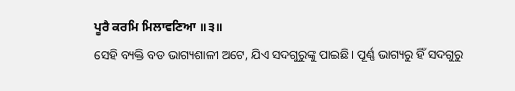ਪੂਰੈ ਕਰਮਿ ਮਿਲਾਵਣਿਆ ॥੩॥
ସେହି ବ୍ୟକ୍ତି ବଡ ଭାଗ୍ୟଶାଳୀ ଅଟେ, ଯିଏ ସଦଗୁରୁଙ୍କୁ ପାଇଛି। ପୂର୍ଣ୍ଣ ଭାଗ୍ୟରୁ ହିଁ ସଦଗୁରୁ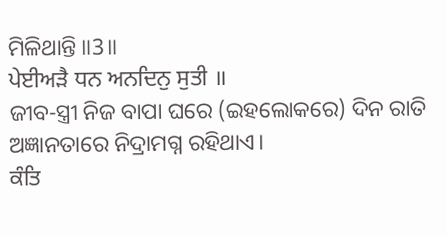ମିଳିଥାନ୍ତି ॥3॥
ਪੇਈਅੜੈ ਧਨ ਅਨਦਿਨੁ ਸੁਤੀ ॥
ଜୀବ-ସ୍ତ୍ରୀ ନିଜ ବାପା ଘରେ (ଇହଲୋକରେ) ଦିନ ରାତି ଅଜ୍ଞାନତାରେ ନିଦ୍ରାମଗ୍ନ ରହିଥାଏ।
ਕੰਤਿ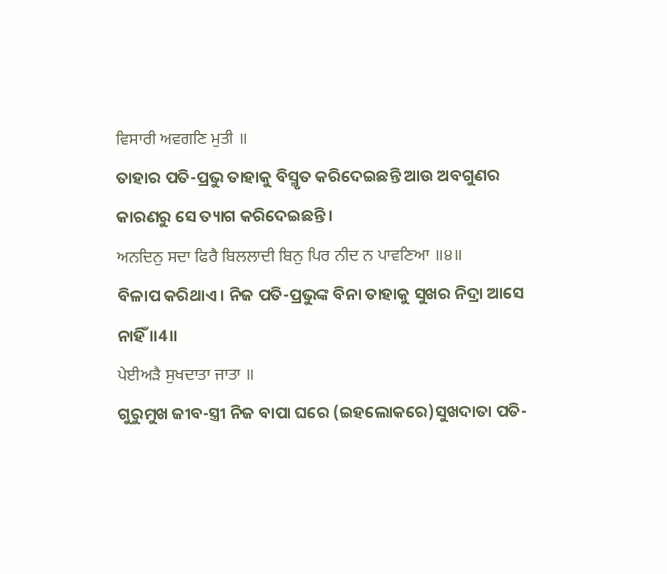ਵਿਸਾਰੀ ਅਵਗਣਿ ਮੁਤੀ ॥
ତାହାର ପତି-ପ୍ରଭୁ ତାହାକୁ ବିସ୍ମୃତ କରିଦେଇଛନ୍ତି ଆଉ ଅବଗୁଣର କାରଣରୁ ସେ ତ୍ୟାଗ କରିଦେଇଛନ୍ତି।
ਅਨਦਿਨੁ ਸਦਾ ਫਿਰੈ ਬਿਲਲਾਦੀ ਬਿਨੁ ਪਿਰ ਨੀਦ ਨ ਪਾਵਣਿਆ ॥੪॥
ବିଳାପ କରିଥାଏ। ନିଜ ପତି-ପ୍ରଭୁଙ୍କ ବିନା ତାହାକୁ ସୁଖର ନିଦ୍ରା ଆସେ ନାହିଁ ॥4॥
ਪੇਈਅੜੈ ਸੁਖਦਾਤਾ ਜਾਤਾ ॥
ଗୁରୁମୁଖ ଜୀବ-ସ୍ତ୍ରୀ ନିଜ ବାପା ଘରେ (ଇହଲୋକରେ)ସୁଖଦାତା ପତି-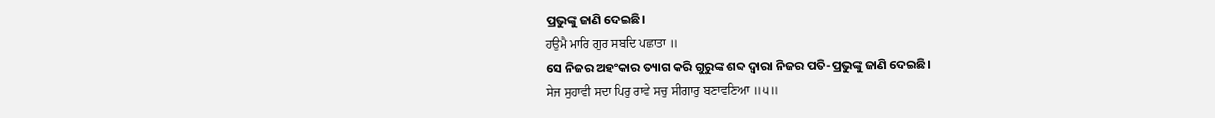ପ୍ରଭୁଙ୍କୁ ଜାଣି ଦେଇଛି।
ਹਉਮੈ ਮਾਰਿ ਗੁਰ ਸਬਦਿ ਪਛਾਤਾ ॥
ସେ ନିଜର ଅହଂକାର ତ୍ୟାଗ କରି ଗୁରୁଙ୍କ ଶବ୍ଦ ଦ୍ଵାରା ନିଜର ପତି-ପ୍ରଭୁଙ୍କୁ ଜାଣି ଦେଇଛି।
ਸੇਜ ਸੁਹਾਵੀ ਸਦਾ ਪਿਰੁ ਰਾਵੇ ਸਚੁ ਸੀਗਾਰੁ ਬਣਾਵਣਿਆ ॥੫॥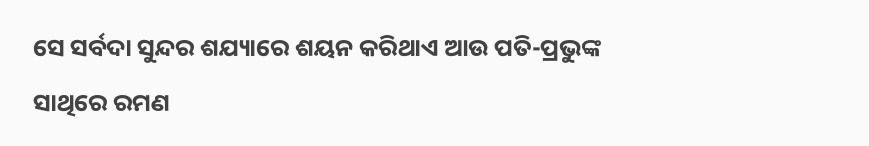ସେ ସର୍ବଦା ସୁନ୍ଦର ଶଯ୍ୟାରେ ଶୟନ କରିଥାଏ ଆଉ ପତି-ପ୍ରଭୁଙ୍କ ସାଥିରେ ରମଣ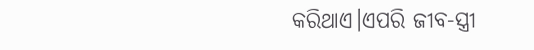କରିଥାଏ।ଏପରି ଜୀବ-ସ୍ତ୍ରୀ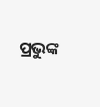ପ୍ରଭୁଙ୍କ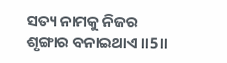ସତ୍ୟ ନାମକୁ ନିଜର ଶୃଙ୍ଗାର ବନାଇଥାଏ ॥5॥